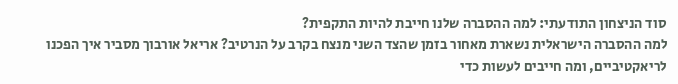סוד הניצחון התודעתי: למה ההסברה שלנו חייבת להיות התקפית?
למה ההסברה הישראלית נשארת מאחור בזמן שהצד השני מנצח בקרב על הנרטיב? אריאל אורבוך מסביר איך הפכנו לריאקטיביים, ומה חייבים לעשות כדי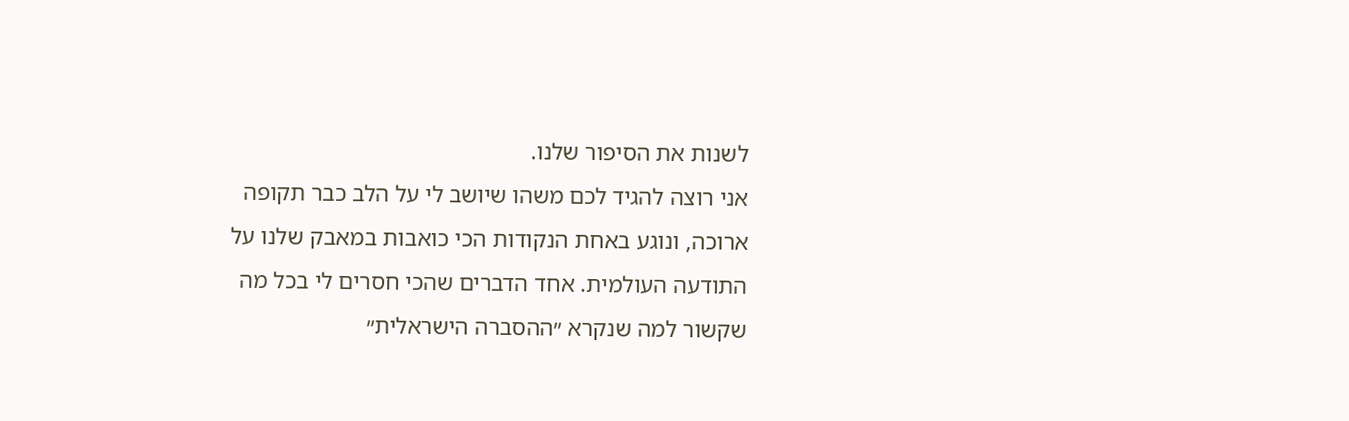לשנות את הסיפור שלנו.
אני רוצה להגיד לכם משהו שיושב לי על הלב כבר תקופה ארוכה, ונוגע באחת הנקודות הכי כואבות במאבק שלנו על התודעה העולמית. אחד הדברים שהכי חסרים לי בכל מה שקשור למה שנקרא ״ההסברה הישראלית״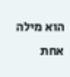הוא מילה אחת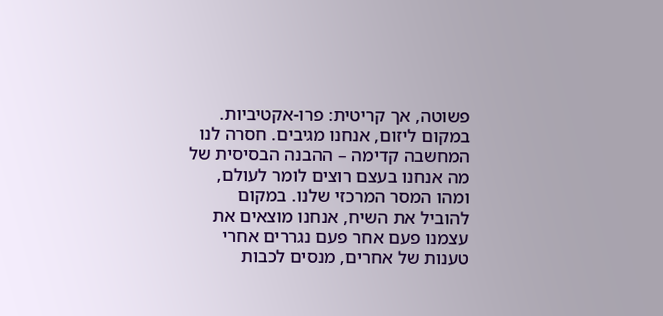פשוטה, אך קריטית: פרו-אקטיביות.
במקום ליזום, אנחנו מגיבים. חסרה לנו המחשבה קדימה – ההבנה הבסיסית של מה אנחנו בעצם רוצים לומר לעולם, ומהו המסר המרכזי שלנו. במקום להוביל את השיח, אנחנו מוצאים את עצמנו פעם אחר פעם נגררים אחרי טענות של אחרים, מנסים לכבות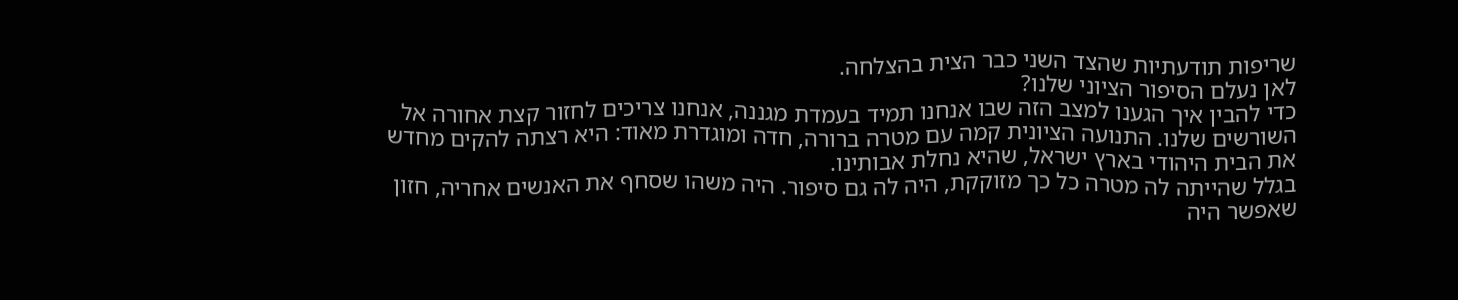שריפות תודעתיות שהצד השני כבר הצית בהצלחה.
לאן נעלם הסיפור הציוני שלנו?
כדי להבין איך הגענו למצב הזה שבו אנחנו תמיד בעמדת מגננה, אנחנו צריכים לחזור קצת אחורה אל השורשים שלנו. התנועה הציונית קמה עם מטרה ברורה, חדה ומוגדרת מאוד: היא רצתה להקים מחדש את הבית היהודי בארץ ישראל, שהיא נחלת אבותינו.
בגלל שהייתה לה מטרה כל כך מזוקקת, היה לה גם סיפור. היה משהו שסחף את האנשים אחריה, חזון שאפשר היה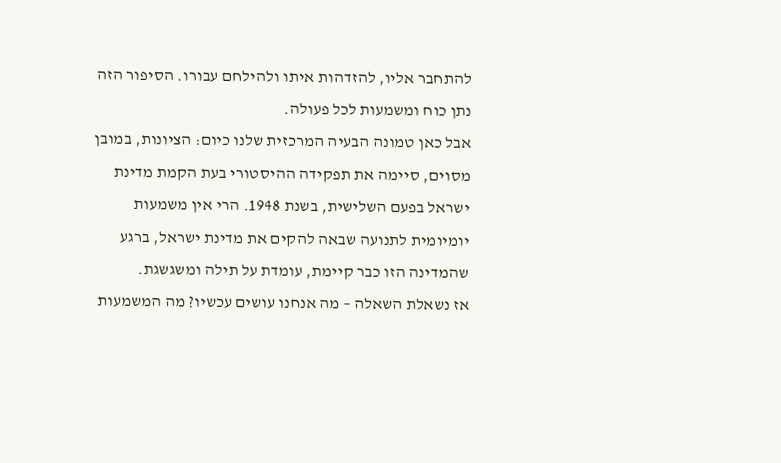להתחבר אליו, להזדהות איתו ולהילחם עבורו. הסיפור הזה נתן כוח ומשמעות לכל פעולה.
אבל כאן טמונה הבעיה המרכזית שלנו כיום: הציונות, במובן מסוים, סיימה את תפקידה ההיסטורי בעת הקמת מדינת ישראל בפעם השלישית, בשנת 1948. הרי אין משמעות יומיומית לתנועה שבאה להקים את מדינת ישראל, ברגע שהמדינה הזו כבר קיימת, עומדת על תילה ומשגשגת.
אז נשאלת השאלה – מה אנחנו עושים עכשיו? מה המשמעות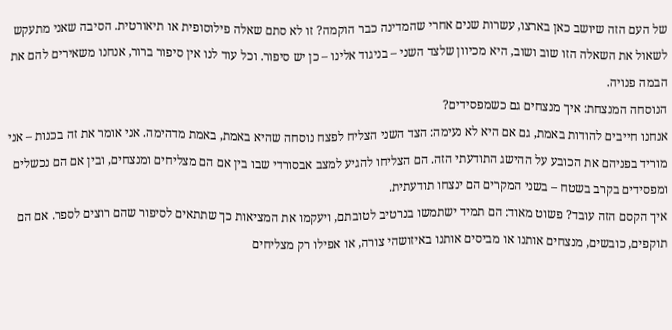של העם הזה שיושב כאן בארצו, עשרות שנים אחרי שהמדינה כבר הוקמה? זו לא סתם שאלה פילוסופית או תיאורטית. הסיבה שאני מתעקש לשאול את השאלה הזו שוב ושוב, היא מכיוון שלצד השני – בניגוד אלינו – כן יש סיפור. וכל עוד לנו אין סיפור ברור, אנחנו משאירים להם את הבמה פנויה.
הנוסחה המנצחת: איך מנצחים גם כשמפסידים?
אנחנו חייבים להודות באמת, גם אם היא לא נעימה: הצד השני הצליח לפצח נוסחה שהיא באמת, באמת מדהימה. אני אומר את זה בכנות – אני מוריד בפניהם את הכובע על ההישג התודעתי הזה. הם הצליחו להגיע למצב אבסורדי שבו בין אם הם מצליחים ומנצחים, ובין אם הם נכשלים ומפסידים בקרב בשטח – בשני המקרים הם ינצחו תודעתית.
איך הקסם הזה עובד? פשוט מאוד: הם תמיד ישתמשו בנרטיב לטובתם, ויעקמו את המציאות כך שתתאים לסיפור שהם רוצים לספר. אם הם תוקפים, כובשים, מנצחים אותנו או מביסים אותנו באיזושהי צורה, או אפילו רק מצליחים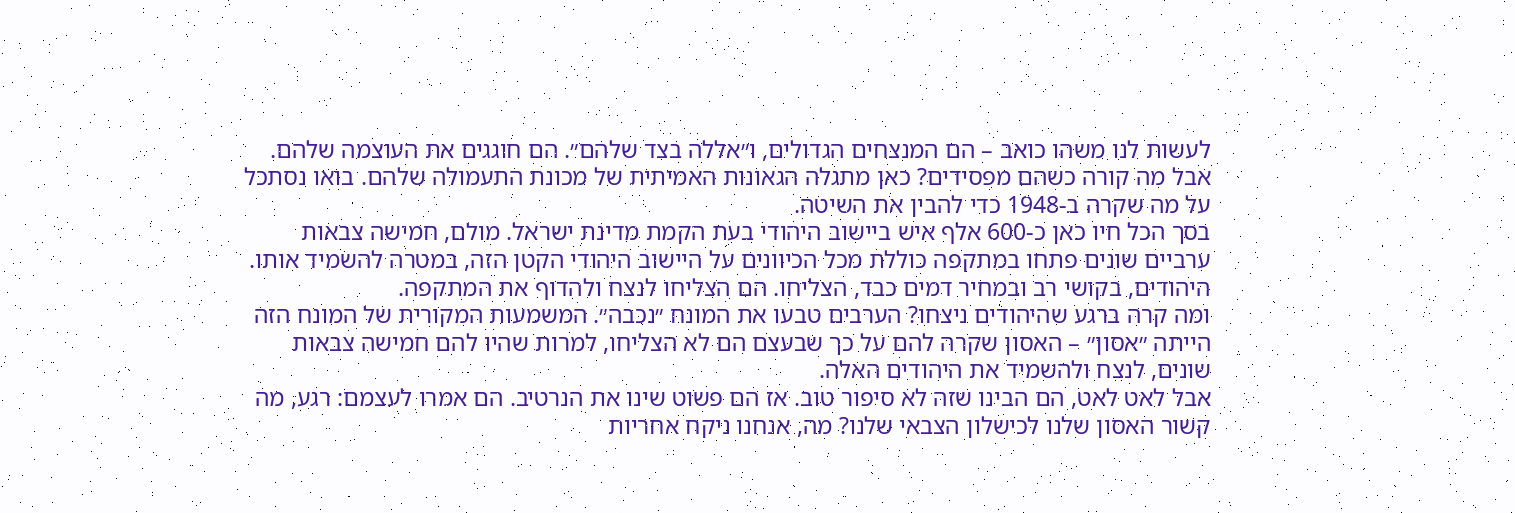לעשות לנו משהו כואב – הם המנצחים הגדולים, ו״אללה בצד שלהם״. הם חוגגים את העוצמה שלהם.
אבל מה קורה כשהם מפסידים? כאן מתגלה הגאונות האמיתית של מכונת התעמולה שלהם. בואו נסתכל על מה שקרה ב-1948 כדי להבין את השיטה.
בסך הכל חיו כאן כ-600 אלף איש ביישוב היהודי בעת הקמת מדינת ישראל. מולם, חמישה צבאות ערביים שונים פתחו במתקפה כוללת מכל הכיוונים על היישוב היהודי הקטן הזה, במטרה להשמיד אותו. היהודים, בקושי רב ובמחיר דמים כבד, הצליחו. הם הצליחו לנצח ולהדוף את המתקפה.
ומה קרה ברגע שהיהודים ניצחו? הערבים טבעו את המונח ״נכבה״. המשמעות המקורית של המונח הזה הייתה ״אסון״ – האסון שקרה להם על כך שבעצם הם לא הצליחו, למרות שהיו להם חמישה צבאות שונים, לנצח ולהשמיד את היהודים האלה.
אבל לאט לאט, הם הבינו שזה לא סיפור טוב. אז הם פשוט שינו את הנרטיב. הם אמרו לעצמם: רגע, מה קשור האסון שלנו לכישלון הצבאי שלנו? מה, אנחנו ניקח אחריות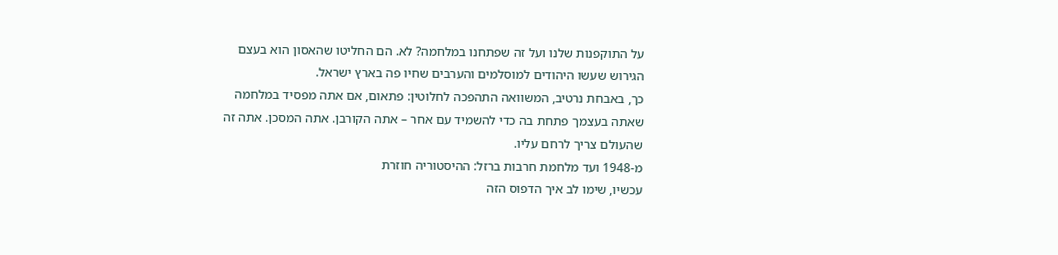על התוקפנות שלנו ועל זה שפתחנו במלחמה? לא. הם החליטו שהאסון הוא בעצם הגירוש שעשו היהודים למוסלמים והערבים שחיו פה בארץ ישראל.
כך, באבחת נרטיב, המשוואה התהפכה לחלוטין: פתאום, אם אתה מפסיד במלחמה שאתה בעצמך פתחת בה כדי להשמיד עם אחר – אתה הקורבן. אתה המסכן. אתה זה שהעולם צריך לרחם עליו.
מ-1948 ועד מלחמת חרבות ברזל: ההיסטוריה חוזרת
עכשיו, שימו לב איך הדפוס הזה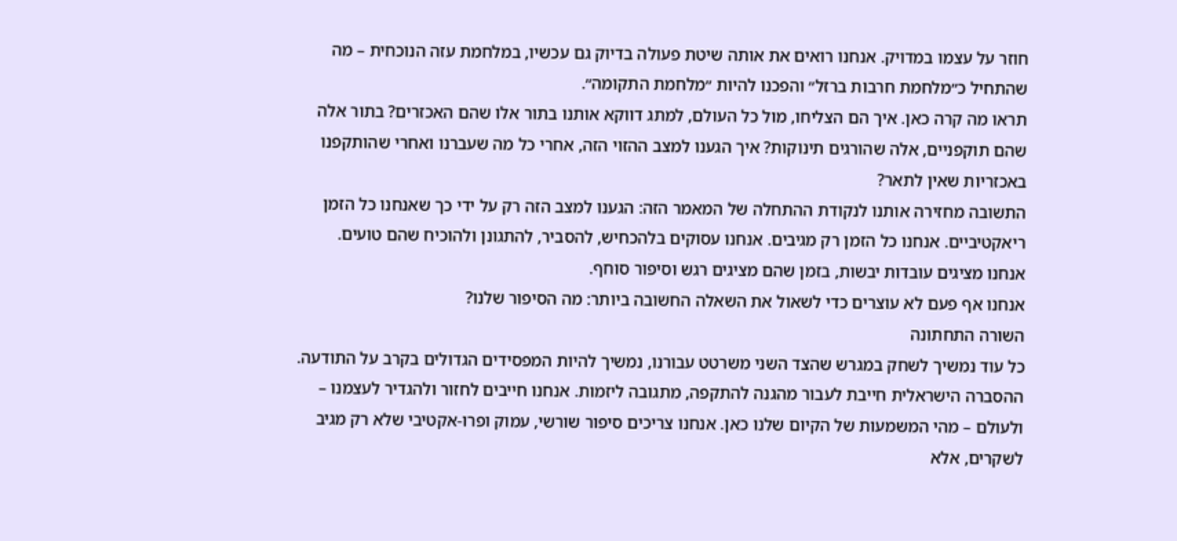חוזר על עצמו במדויק. אנחנו רואים את אותה שיטת פעולה בדיוק גם עכשיו, במלחמת עזה הנוכחית – מה שהתחיל כ״מלחמת חרבות ברזל״ והפכנו להיות ״מלחמת התקומה״.
תראו מה קרה כאן. איך הם הצליחו, מול כל העולם, למתג דווקא אותנו בתור אלו שהם האכזרים? בתור אלה שהם תוקפניים, אלה שהורגים תינוקות? איך הגענו למצב ההזוי הזה, אחרי כל מה שעברנו ואחרי שהותקפנו באכזריות שאין לתאר?
התשובה מחזירה אותנו לנקודת ההתחלה של המאמר הזה: הגענו למצב הזה רק על ידי כך שאנחנו כל הזמן ריאקטיביים. אנחנו כל הזמן רק מגיבים. אנחנו עסוקים בלהכחיש, להסביר, להתגונן ולהוכיח שהם טועים. אנחנו מציגים עובדות יבשות, בזמן שהם מציגים רגש וסיפור סוחף.
אנחנו אף פעם לא עוצרים כדי לשאול את השאלה החשובה ביותר: מה הסיפור שלנו?
השורה התחתונה
כל עוד נמשיך לשחק במגרש שהצד השני משרטט עבורנו, נמשיך להיות המפסידים הגדולים בקרב על התודעה. ההסברה הישראלית חייבת לעבור מהגנה להתקפה, מתגובה ליזמות. אנחנו חייבים לחזור ולהגדיר לעצמנו – ולעולם – מהי המשמעות של הקיום שלנו כאן. אנחנו צריכים סיפור שורשי, עמוק ופרו-אקטיבי שלא רק מגיב לשקרים, אלא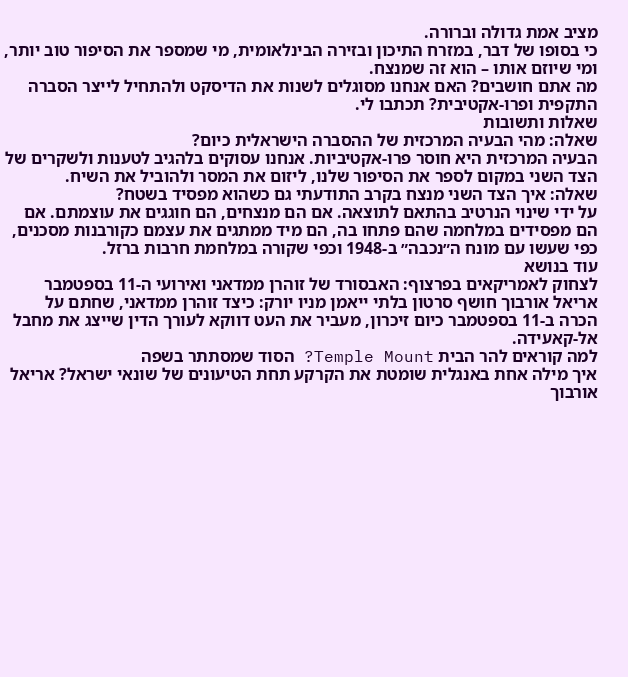מציב אמת גדולה וברורה.
כי בסופו של דבר, במזרח התיכון ובזירה הבינלאומית, מי שמספר את הסיפור טוב יותר, ומי שיוזם אותו – הוא זה שמנצח.
מה אתם חושבים? האם אנחנו מסוגלים לשנות את הדיסקט ולהתחיל לייצר הסברה התקפית ופרו-אקטיבית? תכתבו לי.
שאלות ותשובות
שאלה: מהי הבעיה המרכזית של ההסברה הישראלית כיום?
הבעיה המרכזית היא חוסר פרו-אקטיביות. אנחנו עסוקים בלהגיב לטענות ולשקרים של הצד השני במקום לספר את הסיפור שלנו, ליזום את המסר ולהוביל את השיח.
שאלה: איך הצד השני מנצח בקרב התודעתי גם כשהוא מפסיד בשטח?
על ידי שינוי הנרטיב בהתאם לתוצאה. אם הם מנצחים, הם חוגגים את עוצמתם. אם הם מפסידים במלחמה שהם פתחו בה, הם מיד ממתגים את עצמם כקורבנות מסכנים, כפי שעשו עם מונח ה״נכבה״ ב-1948 וכפי שקורה במלחמת חרבות ברזל.
עוד בנושא
לצחוק לאמריקאים בפרצוף: האבסורד של זוהרן ממדאני ואירועי ה-11 בספטמבר
אריאל אורבוך חושף סרטון בלתי ייאמן מניו יורק: כיצד זוהרן ממדאני, שחתם על הכרה ב-11 בספטמבר כיום זיכרון, מעביר את העט דווקא לעורך הדין שייצג את מחבל אל-קאעידה.
למה קוראים להר הבית Temple Mount? הסוד שמסתתר בשפה
איך מילה אחת באנגלית שומטת את הקרקע תחת הטיעונים של שונאי ישראל? אריאל אורבוך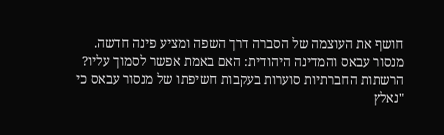חושף את העוצמה של הסברה דרך השפה ומציע פינה חדשה.
מנסור עבאס והמדינה היהודית: האם באמת אפשר לסמוך עליו?
הרשתות החברתיות סוערות בעקבות חשיפתו של מנסור עבאס כי "נאלץ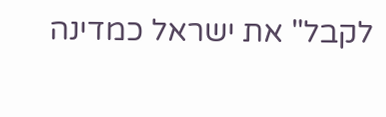לקבל" את ישראל כמדינה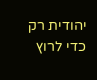יהודית רק כדי לרוץ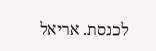לכנסת. אריאל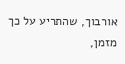אורבוך, שהתריע על כך מזמן,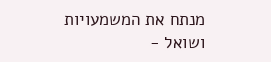מנתח את המשמעויות ושואל -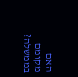האם מקומם בממשלה?